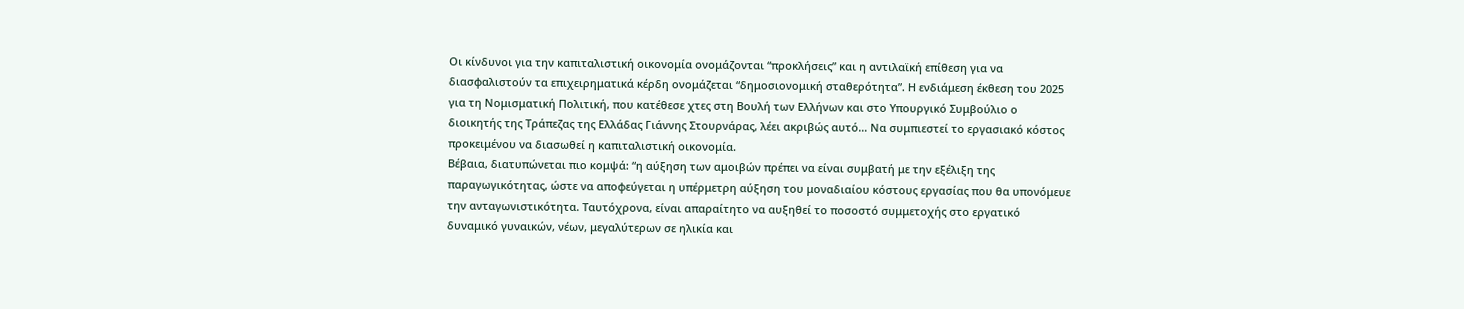Οι κίνδυνοι για την καπιταλιστική οικονομία ονομάζονται “προκλήσεις” και η αντιλαϊκή επίθεση για να διασφαλιστούν τα επιχειρηματικά κέρδη ονομάζεται “δημοσιονομική σταθερότητα”. Η ενδιάμεση έκθεση του 2025 για τη Νομισματική Πολιτική, που κατέθεσε χτες στη Βουλή των Ελλήνων και στο Υπουργικό Συμβούλιο ο διοικητής της Τράπεζας της Ελλάδας Γιάννης Στουρνάρας, λέει ακριβώς αυτό… Να συμπιεστεί το εργασιακό κόστος προκειμένου να διασωθεί η καπιταλιστική οικονομία.
Βέβαια, διατυπώνεται πιο κομψά: “η αύξηση των αμοιβών πρέπει να είναι συμβατή με την εξέλιξη της παραγωγικότητας, ώστε να αποφεύγεται η υπέρμετρη αύξηση του μοναδιαίου κόστους εργασίας που θα υπονόμευε την ανταγωνιστικότητα. Ταυτόχρονα, είναι απαραίτητο να αυξηθεί το ποσοστό συμμετοχής στο εργατικό δυναμικό γυναικών, νέων, μεγαλύτερων σε ηλικία και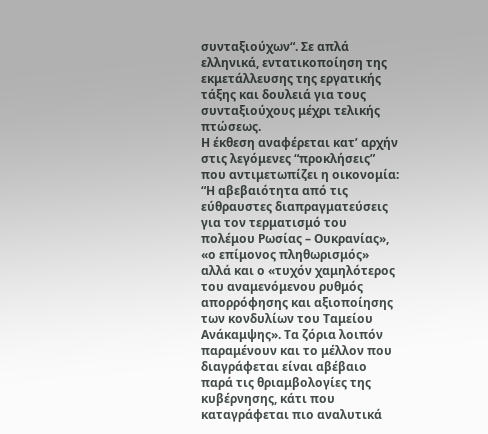συνταξιούχων“. Σε απλά ελληνικά, εντατικοποίηση της εκμετάλλευσης της εργατικής τάξης και δουλειά για τους συνταξιούχους μέχρι τελικής πτώσεως.
Η έκθεση αναφέρεται κατ’ αρχήν στις λεγόμενες “προκλήσεις” που αντιμετωπίζει η οικονομία: “Η αβεβαιότητα από τις εύθραυστες διαπραγματεύσεις για τον τερματισμό του πολέμου Ρωσίας – Ουκρανίας», «ο επίμονος πληθωρισμός» αλλά και ο «τυχόν χαμηλότερος του αναμενόμενου ρυθμός απορρόφησης και αξιοποίησης των κονδυλίων του Ταμείου Ανάκαμψης». Τα ζόρια λοιπόν παραμένουν και το μέλλον που διαγράφεται είναι αβέβαιο παρά τις θριαμβολογίες της κυβέρνησης, κάτι που καταγράφεται πιο αναλυτικά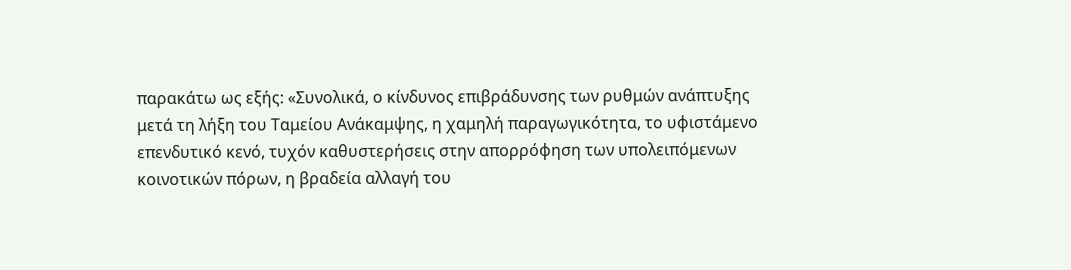παρακάτω ως εξής: «Συνολικά, ο κίνδυνος επιβράδυνσης των ρυθμών ανάπτυξης μετά τη λήξη του Ταμείου Ανάκαμψης, η χαμηλή παραγωγικότητα, το υφιστάμενο επενδυτικό κενό, τυχόν καθυστερήσεις στην απορρόφηση των υπολειπόμενων κοινοτικών πόρων, η βραδεία αλλαγή του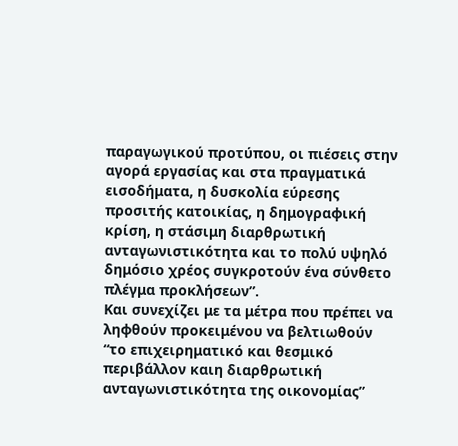παραγωγικού προτύπου, οι πιέσεις στην αγορά εργασίας και στα πραγματικά εισοδήματα, η δυσκολία εύρεσης προσιτής κατοικίας, η δημογραφική κρίση, η στάσιμη διαρθρωτική ανταγωνιστικότητα και το πολύ υψηλό δημόσιο χρέος συγκροτούν ένα σύνθετο πλέγμα προκλήσεων”.
Και συνεχίζει με τα μέτρα που πρέπει να ληφθούν προκειμένου να βελτιωθούν “το επιχειρηματικό και θεσμικό περιβάλλον καιη διαρθρωτική ανταγωνιστικότητα της οικονομίας”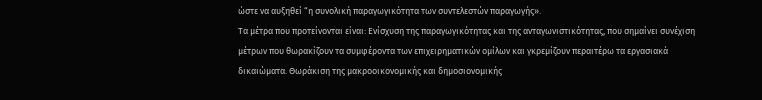ώστε να αυξηθεί “η συνολική παραγωγικότητα των συντελεστών παραγωγής».
Τα μέτρα που προτείνονται είναι: Ενίσχυση της παραγωγικότητας και της ανταγωνιστικότητας, που σημαίνει συνέχιση μέτρων που θωρακίζουν τα συμφέροντα των επιχειρηματικών ομίλων και γκρεμίζουν περαιτέρω τα εργασιακά δικαιώματα. Θωράκιση της μακροοικονομικής και δημοσιονομικής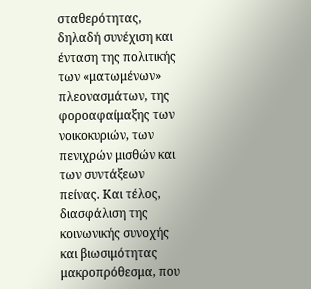σταθερότητας, δηλαδή συνέχιση και ένταση της πολιτικής των «ματωμένων» πλεονασμάτων, της φοροαφαίμαξης των νοικοκυριών, των πενιχρών μισθών και των συντάξεων πείνας. Και τέλος, διασφάλιση της κοινωνικής συνοχής και βιωσιμότητας μακροπρόθεσμα, που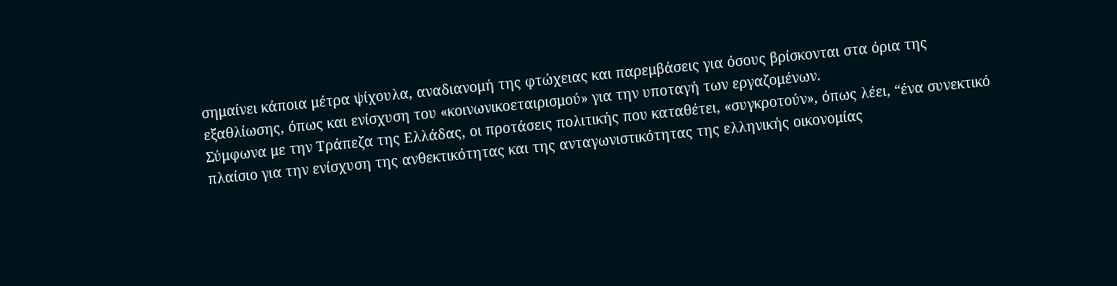σημαίνει κάποια μέτρα ψίχουλα, αναδιανομή της φτώχειας και παρεμβάσεις για όσους βρίσκονται στα όρια της εξαθλίωσης, όπως και ενίσχυση του «κοινωνικοεταιρισμού» για την υποταγή των εργαζομένων.
Σύμφωνα με την Τράπεζα της Ελλάδας, οι προτάσεις πολιτικής που καταθέτει, «συγκροτούν», όπως λέει, “ένα συνεκτικό πλαίσιο για την ενίσχυση της ανθεκτικότητας και της ανταγωνιστικότητας της ελληνικής οικονομίας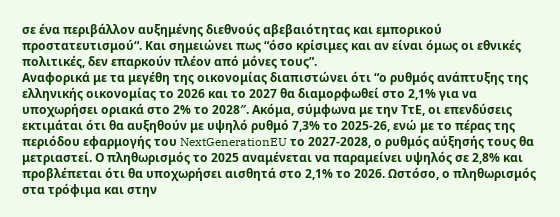σε ένα περιβάλλον αυξημένης διεθνούς αβεβαιότητας και εμπορικού προστατευτισμού“. Και σημειώνει πως “όσο κρίσιμες και αν είναι όμως οι εθνικές πολιτικές, δεν επαρκούν πλέον από μόνες τους”.
Αναφορικά με τα μεγέθη της οικονομίας διαπιστώνει ότι “ο ρυθμός ανάπτυξης της ελληνικής οικονομίας το 2026 και το 2027 θα διαμορφωθεί στο 2,1% για να υποχωρήσει οριακά στο 2% το 2028″. Ακόμα, σύμφωνα με την ΤτΕ, οι επενδύσεις εκτιμάται ότι θα αυξηθούν με υψηλό ρυθμό 7,3% το 2025-26, ενώ με το πέρας της περιόδου εφαρμογής του NextGenerationEU το 2027-2028, ο ρυθμός αύξησής τους θα μετριαστεί. Ο πληθωρισμός το 2025 αναμένεται να παραμείνει υψηλός σε 2,8% και προβλέπεται ότι θα υποχωρήσει αισθητά στο 2,1% το 2026. Ωστόσο, ο πληθωρισμός στα τρόφιμα και στην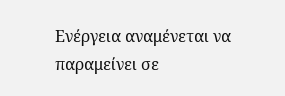Ενέργεια αναμένεται να παραμείνει σε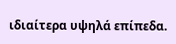ιδιαίτερα υψηλά επίπεδα.